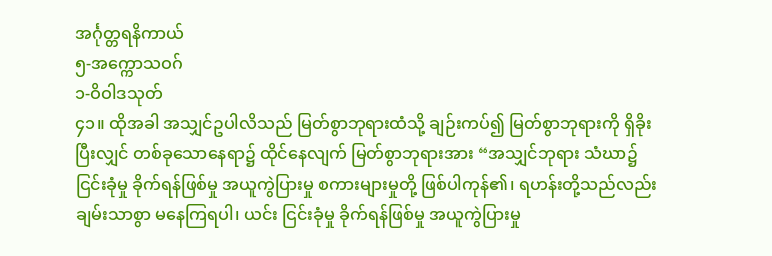အင်္ဂုတ္တရနိကာယ်
၅-အက္ကောသဝဂ်
၁-ဝိဝါဒသုတ်
၄၁။ ထိုအခါ အသျှင်ဥပါလိသည် မြတ်စွာဘုရားထံသို့ ချဉ်းကပ်၍ မြတ်စွာဘုရားကို ရှိခိုးပြီးလျှင် တစ်ခုသောနေရာ၌ ထိုင်နေလျက် မြတ်စွာဘုရားအား “အသျှင်ဘုရား သံဃာ၌ ငြင်းခုံမှု ခိုက်ရန်ဖြစ်မှု အယူကွဲပြားမှု စကားများမှုတို့ ဖြစ်ပါကုန်၏၊ ရဟန်းတို့သည်လည်း ချမ်းသာစွာ မနေကြရပါ၊ ယင်း ငြင်းခုံမှု ခိုက်ရန်ဖြစ်မှု အယူကွဲပြားမှု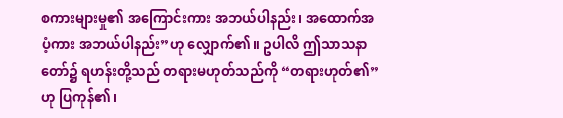စကားများမှု၏ အကြောင်းကား အဘယ်ပါနည်း၊ အထောက်အပံ့ကား အဘယ်ပါနည်း”ဟု လျှောက်၏။ ဥပါလိ ဤသာသနာတော်၌ ရဟန်းတို့သည် တရားမဟုတ်သည်ကို “တရားဟုတ်၏”ဟု ပြကုန်၏၊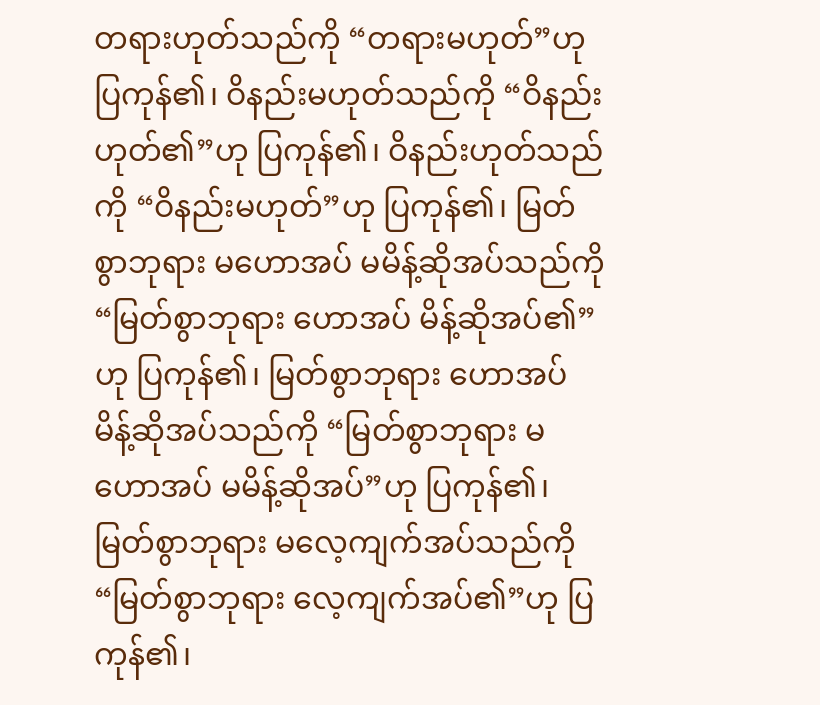တရားဟုတ်သည်ကို “တရားမဟုတ်”ဟု ပြကုန်၏၊ ဝိနည်းမဟုတ်သည်ကို “ဝိနည်းဟုတ်၏”ဟု ပြကုန်၏၊ ဝိနည်းဟုတ်သည်ကို “ဝိနည်းမဟုတ်”ဟု ပြကုန်၏၊ မြတ်စွာဘုရား မဟောအပ် မမိန့်ဆိုအပ်သည်ကို “မြတ်စွာဘုရား ဟောအပ် မိန့်ဆိုအပ်၏”ဟု ပြကုန်၏၊ မြတ်စွာဘုရား ဟောအပ် မိန့်ဆိုအပ်သည်ကို “မြတ်စွာဘုရား မဟောအပ် မမိန့်ဆိုအပ်”ဟု ပြကုန်၏၊ မြတ်စွာဘုရား မလေ့ကျက်အပ်သည်ကို “မြတ်စွာဘုရား လေ့ကျက်အပ်၏”ဟု ပြကုန်၏၊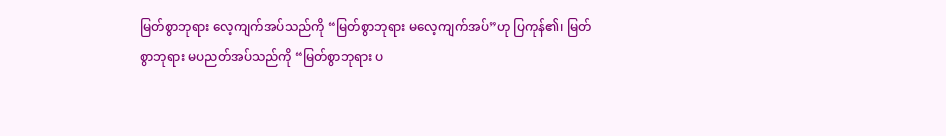မြတ်စွာဘုရား လေ့ကျက်အပ်သည်ကို “မြတ်စွာဘုရား မလေ့ကျက်အပ်”ဟု ပြကုန်၏၊ မြတ်စွာဘုရား မပညတ်အပ်သည်ကို “မြတ်စွာဘုရား ပ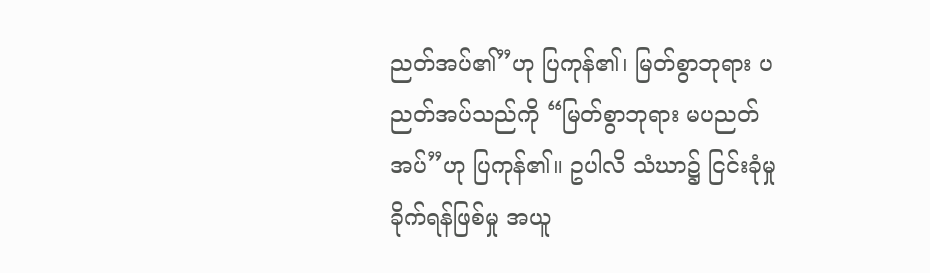ညတ်အပ်၏”ဟု ပြကုန်၏၊ မြတ်စွာဘုရား ပညတ်အပ်သည်ကို “မြတ်စွာဘုရား မပညတ်အပ်”ဟု ပြကုန်၏။ ဥပါလိ သံဃာ၌ ငြင်းခုံမှု ခိုက်ရန်ဖြစ်မှု အယူ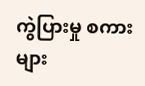ကွဲပြားမှု စကားများ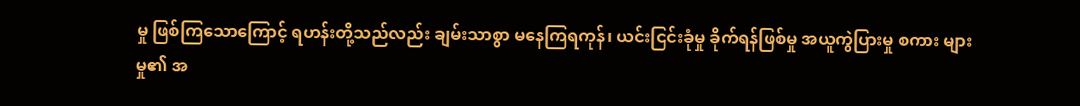မှု ဖြစ်ကြသောကြောင့် ရဟန်းတို့သည်လည်း ချမ်းသာစွာ မနေကြရကုန်၊ ယင်းငြင်းခုံမှု ခိုက်ရန်ဖြစ်မှု အယူကွဲပြားမှု စကား များမှု၏ အ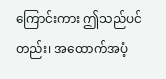ကြောင်းကား ဤသည်ပင်တည်း၊ အထောက်အပံ့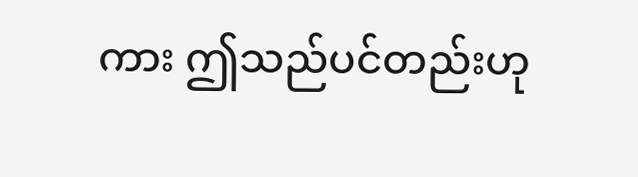ကား ဤသည်ပင်တည်းဟု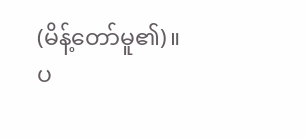(မိန့်တော်မူ၏)။
ပ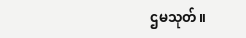ဌမသုတ်။